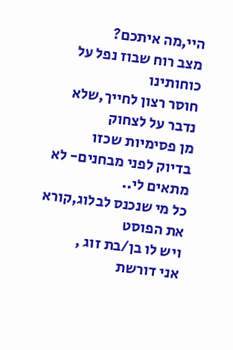היי,מה איתכם?
מצב רוח שבוז נפל על כוחותינו
חוסר רצון לחייך,שלא נדבר על לצחוק
מן פסימיות שכזו
בדיוק לפני מבחנים- לא מתאים לי..
כל מי שנכנס לבלוג,קורא את הפוסט
ויש לו בן/בת זוג ,
אני דורשת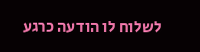לשלוח לו הודעה כרגע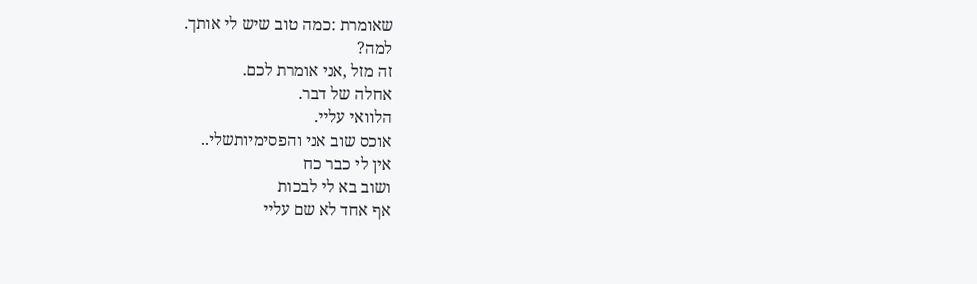שאומרת :כמה טוב שיש לי אותך.
למה?
זה מזל ,אני אומרת לכם.
אחלה של דבר.
הלוואי עליי.
אוכס שוב אני והפסימיותשלי..
אין לי כבר כח
ושוב בא לי לבכות
אף אחד לא שם עליי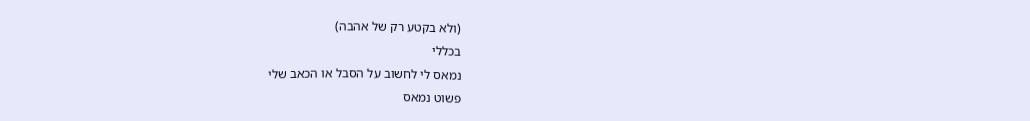(ולא בקטע רק של אהבה)
בכללי
נמאס לי לחשוב על הסבל או הכאב שלי
פשוט נמאס